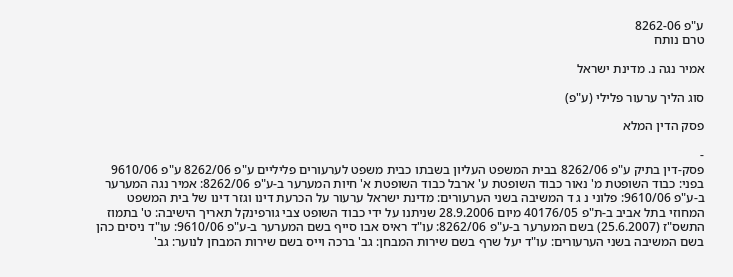ע"פ 8262-06
טרם נותח

אמיר נגה נ. מדינת ישראל

סוג הליך ערעור פלילי (ע"פ)

פסק הדין המלא

-
פסק-דין בתיק ע"פ 8262/06 בבית המשפט העליון בשבתו כבית משפט לערעורים פליליים ע"פ 8262/06 ע"פ 9610/06 בפני: כבוד השופטת מ' נאור כבוד השופטת ע' ארבל כבוד השופטת א' חיות המערער ב-ע"פ 8262/06: אמיר נגה המערער ב-ע"פ 9610/06: פלוני נ ג ד המשיבה בשני הערעורים: מדינת ישראל ערעור על הכרעת דינו וגזר דינו של בית המשפט המחוזי בתל אביב ב-ת"פ 40176/05 מיום 28.9.2006 שניתנו על ידי כבוד השופט צבי גורפינקל תאריך הישיבה: ט' בתמוז התשס"ז (25.6.2007) בשם המערער ב-ע"פ 8262/06: עו"ד ראיס אבו סייף בשם המערער ב-ע"פ 9610/06: עו"ד ניסים כהן בשם המשיבה בשני הערעורים: עו"ד יעל שרף בשם שירות המבחן: גב' ברכה וייס בשם שירות המבחן לנוער: גב'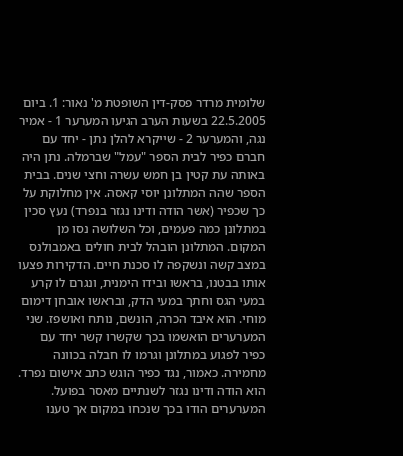שלומית מרדר פסק-דין השופטת מ' נאור: 1. ביום 22.5.2005 בשעות הערב הגיעו המערער 1 - אמיר נגה, והמערער 2 - שייקרא להלן נתן - יחד עם חברם כפיר לבית הספר "עמל" שברמלה. נתן היה באותה עת קטין בן חמש עשרה וחצי שנים. בבית הספר שהה המתלונן יוסי קאסה. אין מחלוקת על כך שכפיר (אשר הודה ודינו נגזר בנפרד) נעץ סכין במתלונן כמה פעמים, וכל השלושה נסו מן המקום. המתלונן הובהל לבית חולים באמבולנס במצב קשה ונשקפה לו סכנת חיים. הדקירות פצעו אותו בבטנו, בראשו ובידו הימנית, ונגרם לו קרע במעי הגס וחתך במעי הדק, ובראשו אובחן דימום מוחי. הוא איבד הכרה, הונשם, נותח ואושפז. שני המערערים הואשמו בכך שקשרו קשר יחד עם כפיר לפגוע במתלונן וגרמו לו חבלה בכוונה מחמירה. כאמור, נגד כפיר הוגש כתב אישום נפרד. הוא הודה ודינו נגזר לשנתיים מאסר בפועל. המערערים הודו בכך שנכחו במקום אך טענו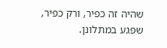שהיה זה כפיר, ורק כפיר, שפגע במתלונן.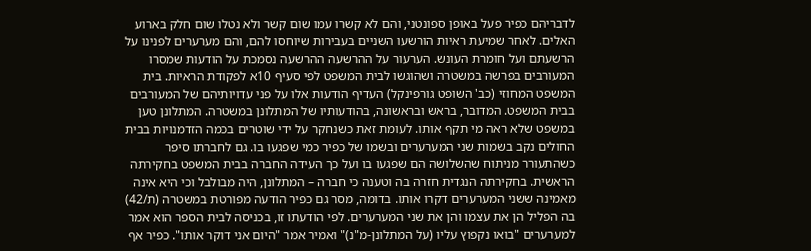לדבריהם כפיר פעל באופן ספונטני, והם לא קשרו עמו שום קשר ולא נטלו שום חלק בארוע האלים. לאחר שמיעת ראיות הורשעו השניים בעבירות שיוחסו להם, והם מערערים לפנינו על הרשעתם ועל חומרת העונש. הערעור על ההרשעה ההרשעה נסמכת על הודעות שמסרו המעורבים בפרשה במשטרה ושהוגשו לבית המשפט לפי סעיף 10א לפקודת הראיות. בית המשפט המחוזי (כב' השופט גורפינקל) העדיף הודעות אלו על פני עדויותיהם של המעורבים בבית המשפט. המדובר, בראש ובראשונה, בהודעותיו של המתלונן במשטרה. המתלונן טען במשפט שלא ראה מי תקף אותו. לעומת זאת כשנחקר על ידי שוטרים בכמה הזדמנויות בבית החולים נקב בשמות שני המערערים ובשמו של כפיר כמי שפגעו בו. גם לחברתו סיפר כשהתעורר מניתוח שהשלושה הם שפגעו בו ועל כך העידה החברה בבית המשפט בחקירתה הראשית. בחקירתה הנגדית חזרה בה וטענה כי חברה – המתלונן, היה מבולבל וכי היא אינה מאמינה ששני המערערים דקרו אותו. בדומה, מסר גם כפיר הודעה מפורטת במשטרה (ת/42) בה הפליל הן את עצמו והן את שני המערערים. לפי הודעתו זו, בכניסה לבית הספר הוא אמר למערערים "בואו נקפוץ עליו (על המתלונן-מ"נ)" ואמיר אמר "היום אני דוקר אותו". כפיר אף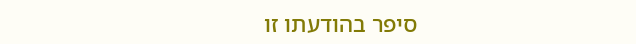סיפר בהודעתו זו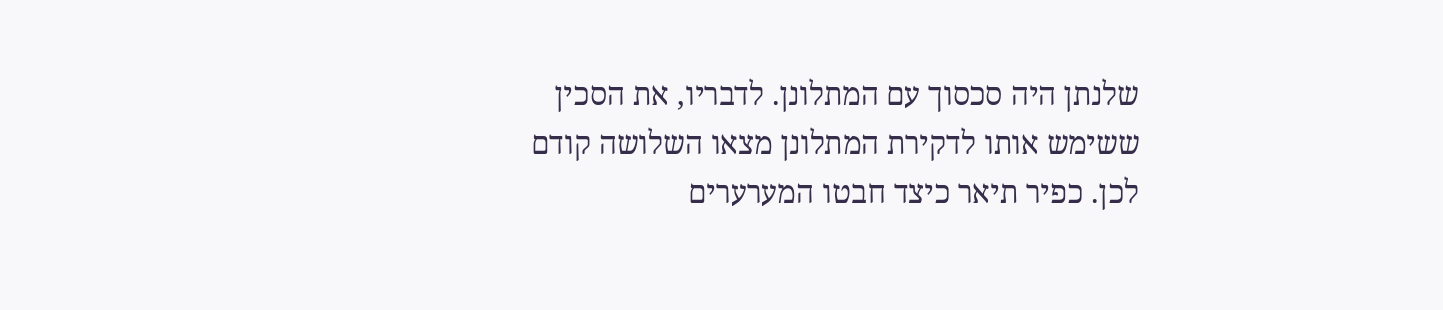שלנתן היה סכסוך עם המתלונן. לדבריו, את הסכין ששימש אותו לדקירת המתלונן מצאו השלושה קודם לכן. כפיר תיאר כיצד חבטו המערערים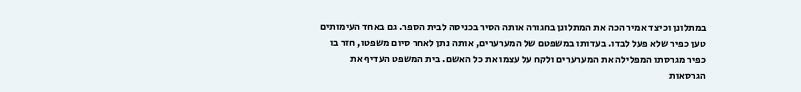במתלונן וכיצד אמיר הכה את המתלונן בחגורה אותה הסיר בכניסה לבית הספר. גם באחד העימותים טען כפיר שלא פעל לבדו. בעדותו במשפטם של המערערים, אותה נתן לאחר סיום משפטו, חזר בו כפיר מגרסתו המפלילה את המערערים ולקח על עצמו את כל האשם. בית המשפט העדיף את הגרסאות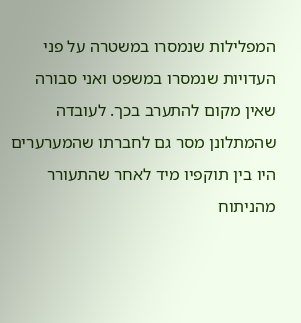המפלילות שנמסרו במשטרה על פני העדויות שנמסרו במשפט ואני סבורה שאין מקום להתערב בכך. לעובדה שהמתלונן מסר גם לחברתו שהמערערים היו בין תוקפיו מיד לאחר שהתעורר מהניתוח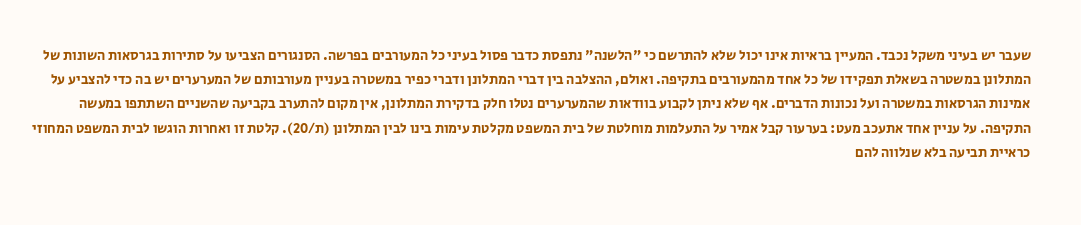שעבר יש בעיני משקל נכבד. המעיין בראיות אינו יכול שלא להתרשם כי "הלשנה" נתפסת כדבר פסול בעיני כל המעורבים בפרשה. הסנגורים הצביעו על סתירות בגרסאות השונות של המתלונן במשטרה בשאלת תפקידו של כל אחד מהמעורבים בתקיפה. ואולם, ההצלבה בין דברי המתלונן ודברי כפיר במשטרה בעניין מעורבותם של המערערים יש בה כדי להצביע על אמינות הגרסאות במשטרה ועל נכונות הדברים. אף שלא ניתן לקבוע בוודאות שהמערערים נטלו חלק בדקירת המתלונן, אין מקום להתערב בקביעה שהשניים השתתפו במעשה התקיפה. על עניין אחד אתעכב מעט: בערעור קבל אמיר על התעלמות מוחלטת של בית המשפט מקלטת עימות בינו לבין המתלונן (ת/20). קלטת זו ואחרות הוגשו לבית המשפט המחוזי כראיית תביעה בלא שנלווה להם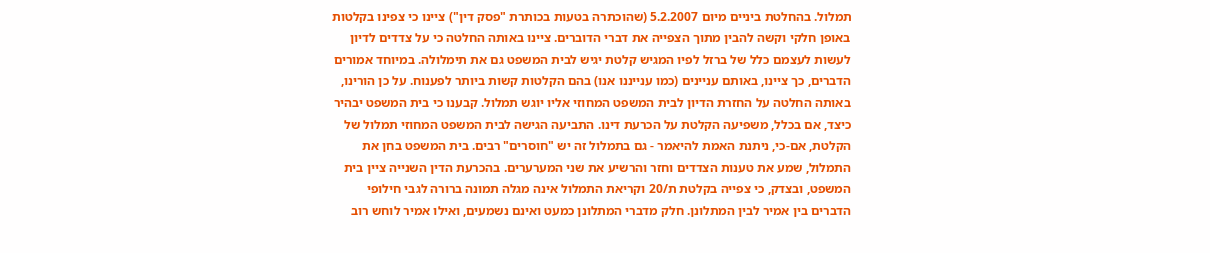תמלול. בהחלטת ביניים מיום 5.2.2007 (שהוכתרה בטעות בכותרת "פסק דין") ציינו כי צפינו בקלטות באופן חלקי וקשה להבין מתוך הצפייה את דברי הדוברים. ציינו באותה החלטה כי על צדדים לדיון לעשות לעצמם כלל של ברזל לפיו המגיש קלטת יגיש לבית המשפט גם את תימלולה. במיוחד אמורים הדברים, כך ציינו, באותם עניינים (כמו ענייננו אנו) בהם הקלטות קשות ביותר לפענוח. על כן הורינו, באותה החלטה על החזרת הדיון לבית המשפט המחוזי אליו יוגש תמלול. קבענו כי בית המשפט יבהיר כיצד, אם בכלל, משפיעה הקלטת על הכרעת דינו. התביעה הגישה לבית המשפט המחוזי תמלול של הקלטת, אם-כי, ניתנת האמת להיאמר - גם בתמלול זה יש "חוסרים" רבים. בית המשפט בחן את התמלול, שמע את טענות הצדדים וחזר והרשיע את שני המערערים. בהכרעת הדין השנייה ציין בית המשפט, ובצדק, כי צפייה בקלטת ת/20 וקריאת התמלול אינה מגלה תמונה ברורה לגבי חילופי הדברים בין אמיר לבין המתלונן. חלק מדברי המתלונן כמעט ואינם נשמעים, ואילו אמיר לוחש רוב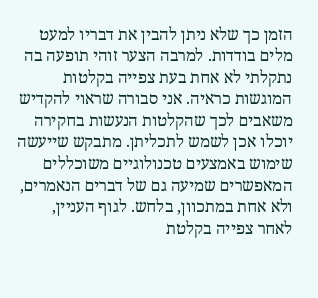הזמן כך שלא ניתן להבין את דבריו למעט מלים בודדות. למרבה הצער זוהי תופעה בה נתקלתי לא אחת בעת צפייה בקלטות המוגשות כראיה. אני סבורה שראוי להקדיש משאבים לכך שהקלטות הנעשות בחקירה יוכלו אכן לשמש לתכליתן. מתבקש שייעשה שימוש באמצעים טכנולוגיים משוכללים המאפשרים שמיעה גם של דברים הנאמרים, ולא אחת במתכוון, בלחש. לגוף העניין, לאחר צפייה בקלטת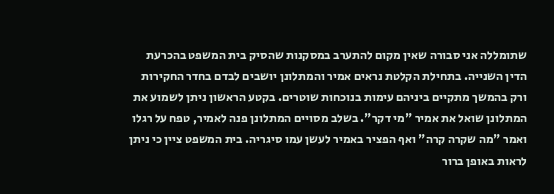שתומללה אני סבורה שאין מקום להתערב במסקנות שהסיק בית המשפט בהכרעת הדין השנייה. בתחילת הקלטת נראים אמיר והמתלונן יושבים לבדם בחדר החקירות ורק בהמשך מתקיים ביניהם עימות בנוכחות שוטרים. בקטע הראשון ניתן לשמוע את המתלונן שואל את אמיר "מי דקר". בשלב מסויים המתלונן פנה לאמיר, טפח על רגלו ואמר "מה שקרה קרה" ואף הפציר באמיר לעשן עמו סיגריה. בית המשפט ציין כי ניתן לראות באופן ברור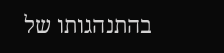בהתנהגותו של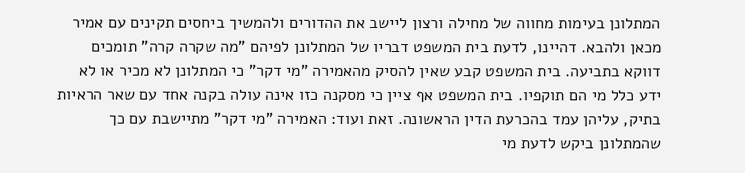המתלונן בעימות מחווה של מחילה ורצון ליישב את ההדורים ולהמשיך ביחסים תקינים עם אמיר מכאן ולהבא. דהיינו, לדעת בית המשפט דבריו של המתלונן לפיהם "מה שקרה קרה" תומכים דווקא בתביעה. בית המשפט קבע שאין להסיק מהאמירה "מי דקר" כי המתלונן לא מכיר או לא ידע כלל מי הם תוקפיו. בית המשפט אף ציין כי מסקנה כזו אינה עולה בקנה אחד עם שאר הראיות בתיק, עליהן עמד בהכרעת הדין הראשונה. זאת ועוד: האמירה "מי דקר" מתיישבת עם כך שהמתלונן ביקש לדעת מי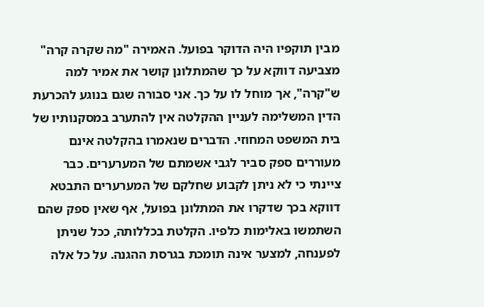מבין תוקפיו היה הדוקר בפועל. האמירה "מה שקרה קרה" מצביעה דווקא על כך שהמתלונן קושר את אמיר למה ש"קרה", אך מוחל לו על כך. אני סבורה שגם בנוגע להכרעת הדין המשלימה לעניין ההקלטה אין להתערב במסקנותיו של בית המשפט המחוזי. הדברים שנאמרו בהקלטה אינם מעוררים ספק סביר לגבי אשמתם של המערערים. כבר ציינתי כי לא ניתן לקבוע שחלקם של המערערים התבטא דווקא בכך שדקרו את המתלונן בפועל, אף שאין ספק שהם השתמשו באלימות כלפיו. הקלטת בכללותה, ככל שניתן לפענחה, למצער אינה תומכת בגרסת ההגנה. על כל אלה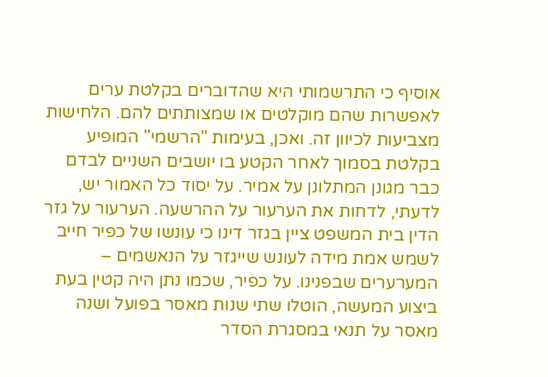אוסיף כי התרשמותי היא שהדוברים בקלטת ערים לאפשרות שהם מוקלטים או שמצותתים להם. הלחישות מצביעות לכיוון זה. ואכן, בעימות "הרשמי" המופיע בקלטת בסמוך לאחר הקטע בו יושבים השניים לבדם כבר מגונן המתלונן על אמיר. על יסוד כל האמור יש, לדעתי, לדחות את הערעור על ההרשעה. הערעור על גזר הדין בית המשפט ציין בגזר דינו כי עונשו של כפיר חייב לשמש אמת מידה לעונש שייגזר על הנאשמים – המערערים שבפנינו. על כפיר, שכמו נתן היה קטין בעת ביצוע המעשה, הוטלו שתי שנות מאסר בפועל ושנה מאסר על תנאי במסגרת הסדר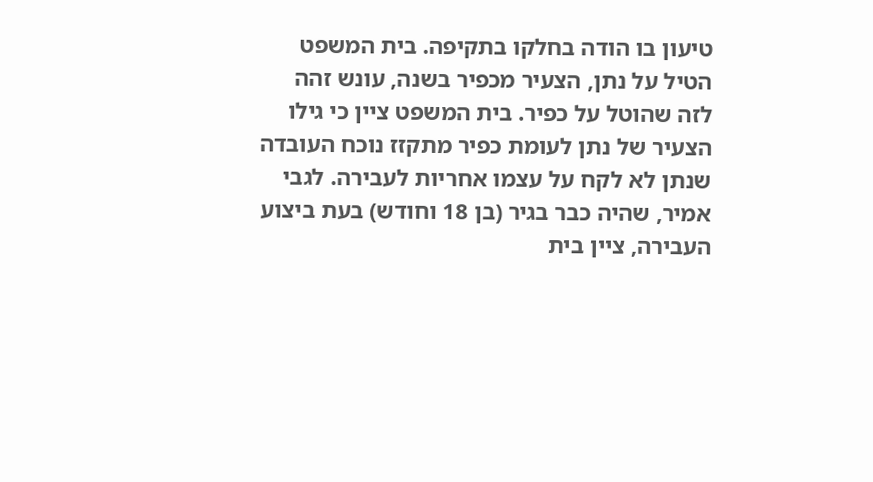טיעון בו הודה בחלקו בתקיפה. בית המשפט הטיל על נתן, הצעיר מכפיר בשנה, עונש זהה לזה שהוטל על כפיר. בית המשפט ציין כי גילו הצעיר של נתן לעומת כפיר מתקזז נוכח העובדה שנתן לא לקח על עצמו אחריות לעבירה. לגבי אמיר, שהיה כבר בגיר (בן 18 וחודש) בעת ביצוע העבירה, ציין בית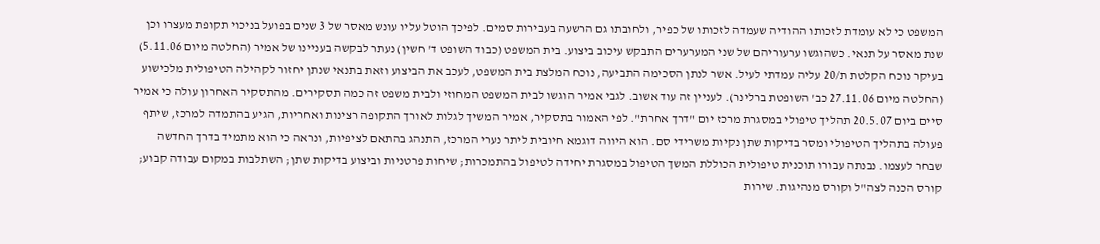המשפט כי לא עומדת לזכותו ההודיה שעמדה לזכותו של כפיר, ולחובתו גם הרשעה בעבירות סמים. לפיכך הוטל עליו עונש מאסר של 3 שנים בפועל בניכוי תקופת מעצרו וכן שנת מאסר על תנאי. כשהוגשו ערעוריהם של שני המערערים התבקש עיכוב ביצוע. בית המשפט (כבוד השופט ד' חשין) נעתר לבקשה בעניינו של אמיר (החלטה מיום 5.11.06) בעיקר נוכח הקלטת ת/20 עליה עמדתי לעיל. אשר לנתן הסכימה התביעה, נוכח המלצת בית המשפט, לעכב את הביצוע וזאת בתנאי שנתן יחזור לקהילה הטיפולית מלכישוע (החלטה מיום 27.11.06 כב' השופטת ברלינר). לעניין זה עוד אשוב. לגבי אמיר הוגשו לבית המשפט המחוזי ולבית משפט זה כמה תסקירים. מהתסקיר האחרון עולה כי אמיר סיים ביום 20.5.07 תהליך טיפולי במסגרת מרכז יום "דרך אחרת". לפי האמור בתסקיר, אמיר המשיך לגלות לאורך התקופה רצינות ואחריות, הגיע בהתמדה למרכז, שיתף פעולה בתהליך הטיפולי ומסר בדיקות שתן נקיות משרידי סם. הוא היווה דוגמא חיובית ליתר נערי המרכז, התנהג בהתאם לציפיות, ונראה כי הוא מתמיד בדרך החדשה שבחר לעצמו. נבנתה עבורו תוכנית טיפולית הכוללת המשך הטיפול במסגרת יחידה לטיפול בהתמכרות; שיחות פרטניות וביצוע בדיקות שתן; השתלבות במקום עבודה קבוע; קורס הכנה לצה"ל וקורס מנהיגות. שירות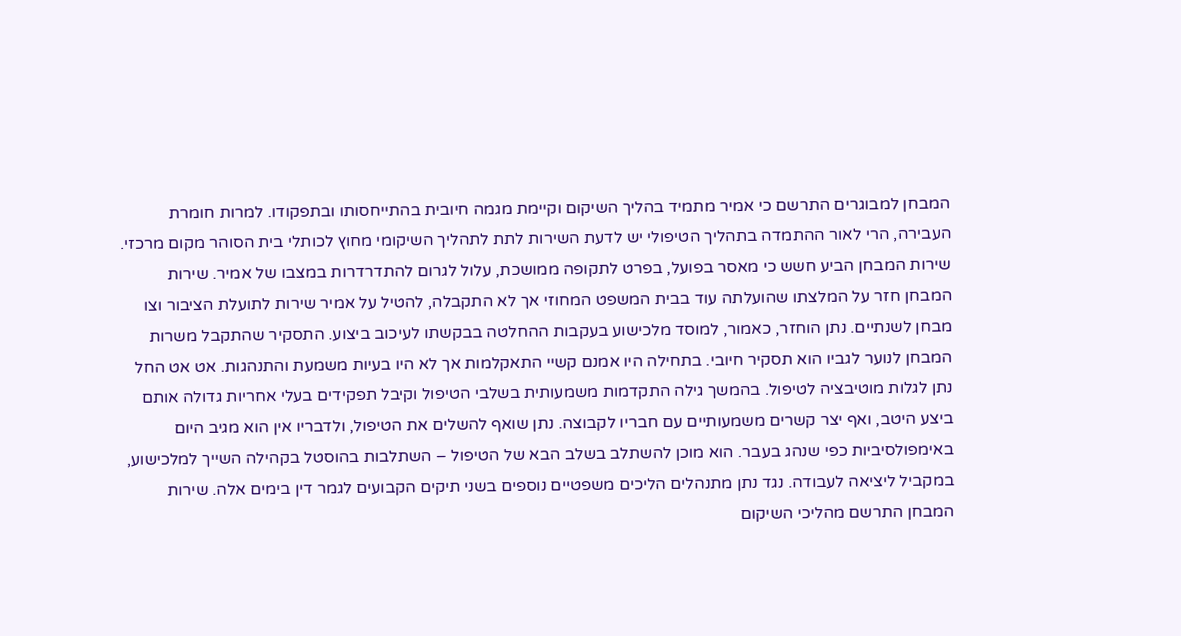המבחן למבוגרים התרשם כי אמיר מתמיד בהליך השיקום וקיימת מגמה חיובית בהתייחסותו ובתפקודו. למרות חומרת העבירה, הרי לאור ההתמדה בתהליך הטיפולי יש לדעת השירות לתת לתהליך השיקומי מחוץ לכותלי בית הסוהר מקום מרכזי. שירות המבחן הביע חשש כי מאסר בפועל, בפרט לתקופה ממושכת, עלול לגרום להתדרדרות במצבו של אמיר. שירות המבחן חזר על המלצתו שהועלתה עוד בבית המשפט המחוזי אך לא התקבלה, להטיל על אמיר שירות לתועלת הציבור וצו מבחן לשנתיים. נתן הוחזר, כאמור, למוסד מלכישוע בעקבות ההחלטה בבקשתו לעיכוב ביצוע. התסקיר שהתקבל משרות המבחן לנוער לגביו הוא תסקיר חיובי. בתחילה היו אמנם קשיי התאקלמות אך לא היו בעיות משמעת והתנהגות. אט אט החל נתן לגלות מוטיבציה לטיפול. בהמשך גילה התקדמות משמעותית בשלבי הטיפול וקיבל תפקידים בעלי אחריות גדולה אותם ביצע היטב, ואף יצר קשרים משמעותיים עם חבריו לקבוצה. נתן שואף להשלים את הטיפול, ולדבריו אין הוא מגיב היום באימפולסיביות כפי שנהג בעבר. הוא מוכן להשתלב בשלב הבא של הטיפול – השתלבות בהוסטל בקהילה השייך למלכישוע, במקביל ליציאה לעבודה. נגד נתן מתנהלים הליכים משפטיים נוספים בשני תיקים הקבועים לגמר דין בימים אלה. שירות המבחן התרשם מהליכי השיקום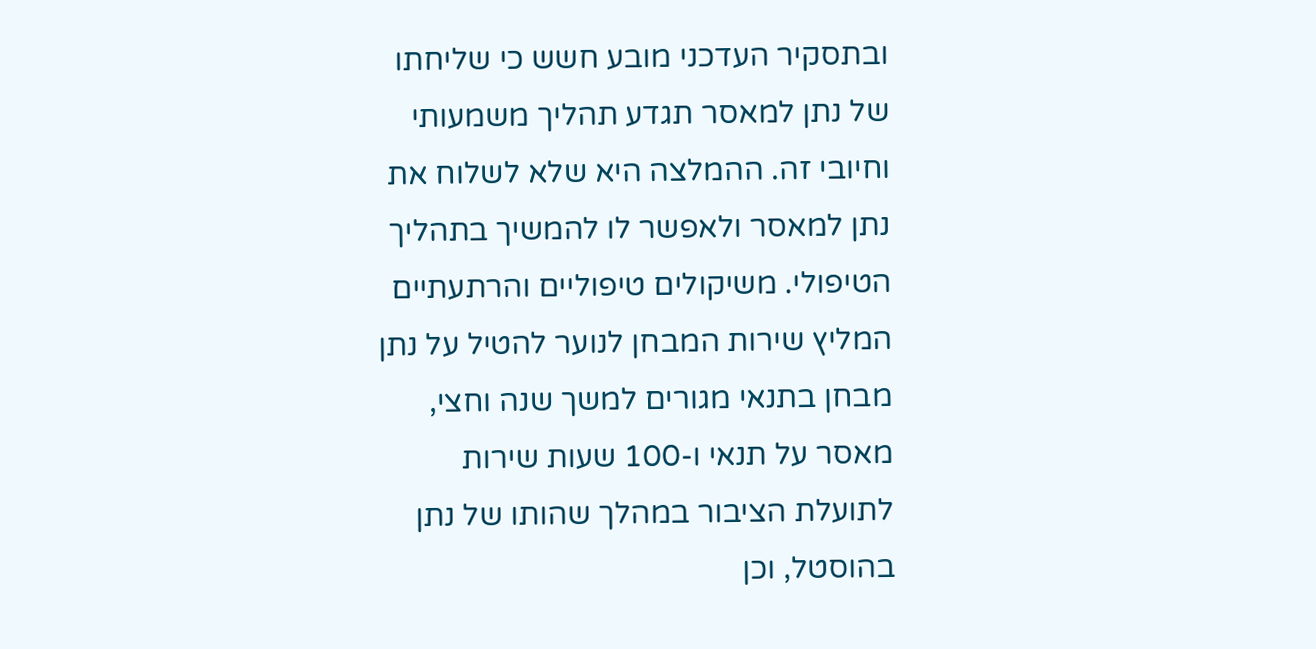ובתסקיר העדכני מובע חשש כי שליחתו של נתן למאסר תגדע תהליך משמעותי וחיובי זה. ההמלצה היא שלא לשלוח את נתן למאסר ולאפשר לו להמשיך בתהליך הטיפולי. משיקולים טיפוליים והרתעתיים המליץ שירות המבחן לנוער להטיל על נתן מבחן בתנאי מגורים למשך שנה וחצי, מאסר על תנאי ו-100 שעות שירות לתועלת הציבור במהלך שהותו של נתן בהוסטל, וכן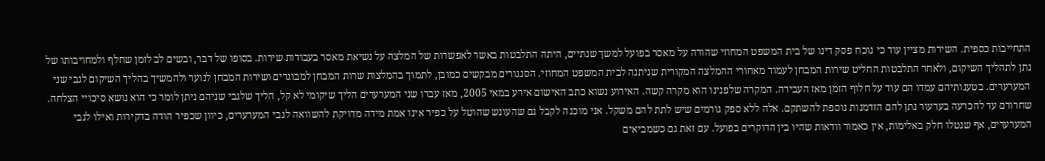התחייבות כספית. השירות מציין עוד כי נוכח פסק דינו של בית המשפט המחוזי שהורה על מאסר בפועל למשך שנתיים, היתה התלבטות באשר לאפשרות של המלצה על נשיאת מאסר בעבודות שירות. בסופו של דבר, ובשים לב לזמן שחלף ולמחויבותו של נתן לתהליך השיקום, ולאחר התלבטות החליט שירות המבחן לעמוד מאחורי ההמלצה המקורית שניתנה לבית המשפט המחוזי. הסנגורים מבקשים כמובן, לתמוך בהמלצות שרות המבחן למבוגרים ושירות המבחן לנוער ולהמשיך בהליך השיקום לגבי שני המערערים. בטענותיהם עמדו הם עוד על חלוף הזמן מאז העבירה. המקרה שלפנינו הוא מקרה קשה. האירוע נשוא כתב האישום אירע במאי 2005, מאז עברו שני המערערים הליך שיקומי לא קל, הליך שלגבי שניהם ניתן לומר כי הוא נושא סיכויי הצלחה. שחרורם עד להכרעה בערעור נתן להם הזדמנות נוספת להשתקם. אלה ללא ספק גורמים שיש לתת להם משקל. אני מוכנה לקבל גם שהעונש שהוטל על כפיר אינו אמת מידה מדויקת להשוואה לגבי המערערים, כיוון שכפיר הודה בדקירות ואילו לגבי המערערים, אף שנטלו חלק באלימות, אין כאמור וודאות שהיו בין הדוקרים בפועל. עם זאת גם כשמביאים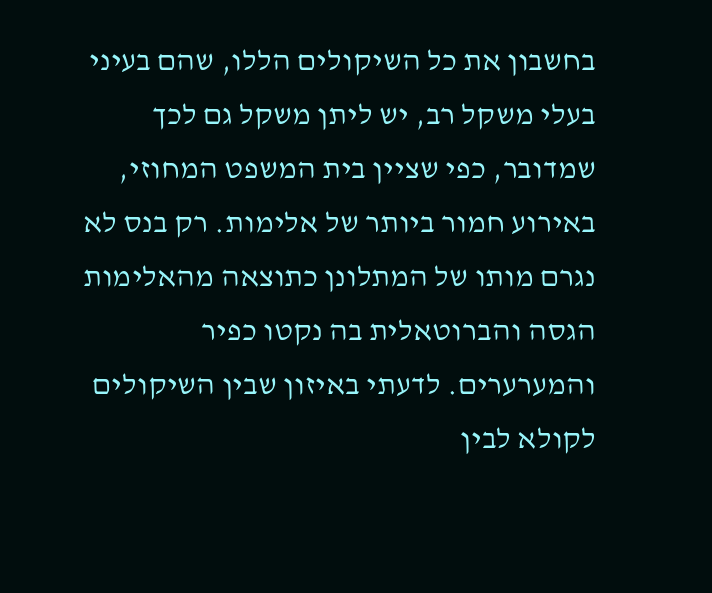בחשבון את כל השיקולים הללו, שהם בעיני בעלי משקל רב, יש ליתן משקל גם לכך שמדובר, כפי שציין בית המשפט המחוזי, באירוע חמור ביותר של אלימות. רק בנס לא נגרם מותו של המתלונן כתוצאה מהאלימות הגסה והברוטאלית בה נקטו כפיר והמערערים. לדעתי באיזון שבין השיקולים לקולא לבין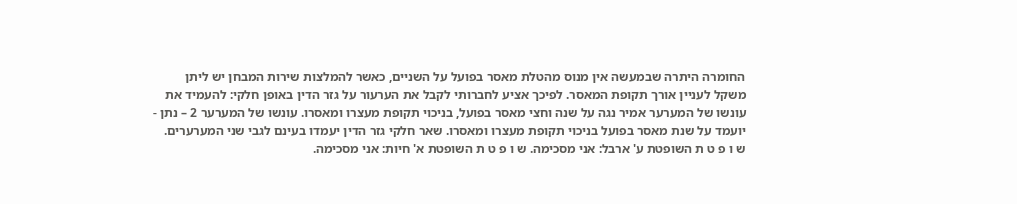החומרה היתרה שבמעשה אין מנוס מהטלת מאסר בפועל על השניים, כאשר להמלצות שירות המבחן יש ליתן משקל לעניין אורך תקופת המאסר. לפיכך אציע לחברותי לקבל את הערעור על גזר הדין באופן חלקי: להעמיד את עונשו של המערער אמיר נגה על שנה וחצי מאסר בפועל, בניכוי תקופת מעצרו ומאסרו. עונשו של המערער 2 – נתן - יועמד על שנת מאסר בפועל בניכוי תקופת מעצרו ומאסרו. שאר חלקי גזר הדין יעמדו בעינם לגבי שני המערערים. ש ו פ ט ת השופטת ע' ארבל: אני מסכימה. ש ו פ ט ת השופטת א' חיות: אני מסכימה.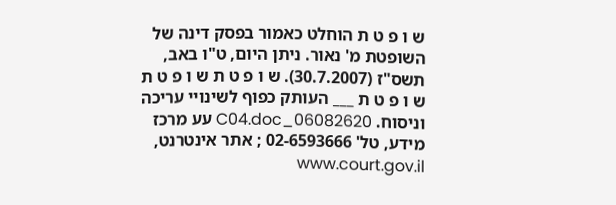ש ו פ ט ת הוחלט כאמור בפסק דינה של השופטת מ' נאור. ניתן היום, ט"ו באב, תשס"ז (30.7.2007). ש ו פ ט ת ש ו פ ט ת ש ו פ ט ת ___ העותק כפוף לשינויי עריכה וניסוח. 06082620_C04.doc עע מרכז מידע, טל' 02-6593666 ; אתר אינטרנט, www.court.gov.il